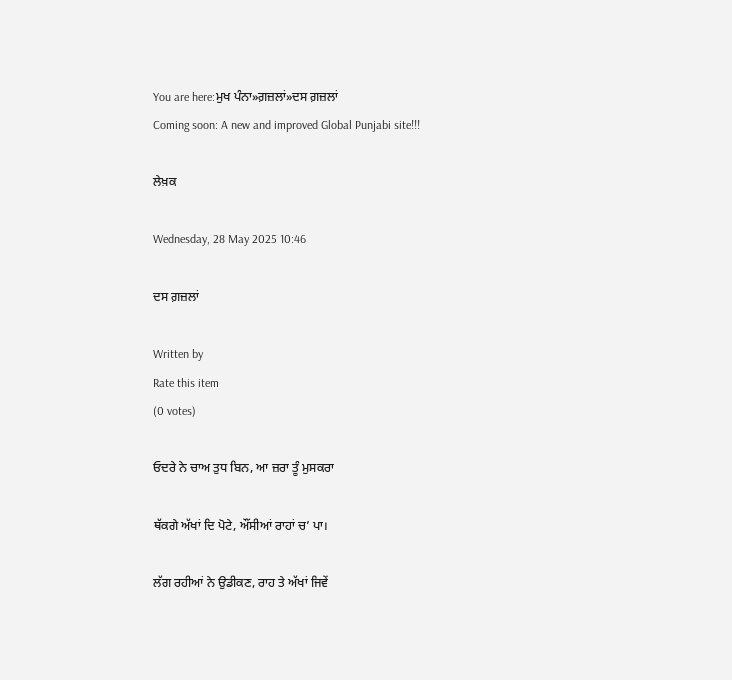You are here:ਮੁਖ ਪੰਨਾ»ਗ਼ਜ਼ਲਾਂ»ਦਸ ਗ਼ਜ਼ਲਾਂ
Coming soon: A new and improved Global Punjabi site!!!

ਲੇਖ਼ਕ

Wednesday, 28 May 2025 10:46

ਦਸ ਗ਼ਜ਼ਲਾਂ

Written by
Rate this item
(0 votes)

ਓਦਰੇ ਨੇ ਚਾਅ ਤੁਧ ਬਿਨ, ਆ ਜ਼ਰਾ ਤੂੰ ਮੁਸਕਰਾ

ਥੱਕਗੇ ਅੱਖਾਂ ਦਿ ਪੋਟੇ, ਔਂਸੀਆਂ ਰਾਹਾਂ ਚ’ ਪਾ।

ਲੱਗ ਰਹੀਆਂ ਨੇ ਉਡੀਕਣ, ਰਾਹ ਤੇ ਅੱਖਾਂ ਜਿਵੇਂ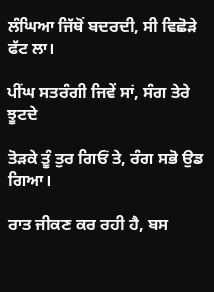ਲੰਘਿਆ ਜਿੱਥੋਂ ਬਦਰਦੀ, ਸੀ ਵਿਛੋੜੇ ਫੱਟ ਲਾ।

ਪੀਂਘ ਸਤਰੰਗੀ ਜਿਵੇਂ ਸਾਂ, ਸੰਗ ਤੇਰੇ ਝੂਟਦੇ

ਤੋੜਕੇ ਤੂੰ ਤੁਰ ਗਿਓਂ ਤੇ, ਰੰਗ ਸਭੋ ਉਡ ਗਿਆ।

ਰਾਤ ਜੀਕਣ ਕਰ ਰਹੀ ਹੈ, ਬਸ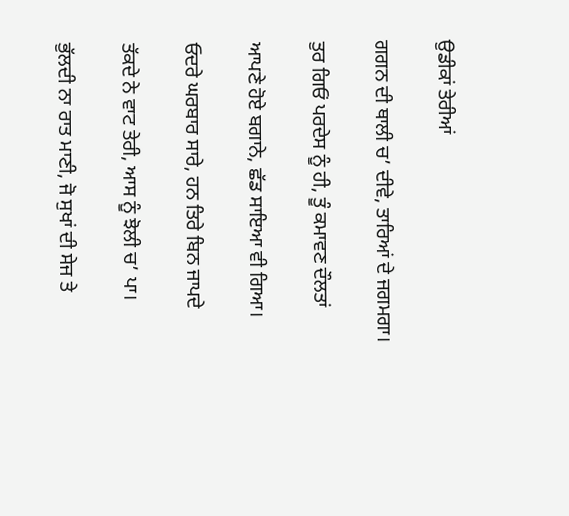ਉਡੀਕਾਂ ਤੇਰੀਆਂ

ਗਗਨ ਦੀ ਥਾਲੀ ਚ’ ਦੀਵੇ, ਤਾਰਿਆਂ ਦੇ ਜਗਮਗਾ।

ਤੁਰ ਗਿਓਂ ਪਰਦੇਸ ਨੂੰ ਹੀ, ਤੂੰ ਕਮਾਵਣ ਦੌਲਤਾਂ

ਆਪਣੇ ਹੋਏ ਬਗਾਨੇ, ਛੱਡ ਸਾਇਆ ਵੀ ਗਿਆ।

ਓਦਰੇ ਘਰਬਾਰ ਸਾਰੇ, ਹਨ ਤਿਰੇ ਬਿਨ ਜਾਪਦੇ

ਤੱਕਦੇ ਨੇ ਵਾਟ ਤੇਰੀ, ਆਸ ਨੂੰ ਝੋਲੀ ਚ’ ਪਾ।

ਭੁੱਲਦੀ ਨਾ ਰਾਤ ਮਾਣੀ, ਜੋ ਸੁਖਾਂ ਦੀ ਸੇਜ ਤੇ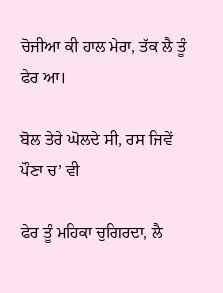ਚੋਜੀਆ ਕੀ ਹਾਲ ਮੇਰਾ, ਤੱਕ ਲੈ ਤੂੰ ਫੇਰ ਆ।

ਬੋਲ ਤੇਰੇ ਘੋਲਦੇ ਸੀ, ਰਸ ਜਿਵੇਂ ਪੌਣਾ ਚ’ ਵੀ

ਫੇਰ ਤੂੰ ਮਹਿਕਾ ਚੁਗਿਰਦਾ, ਲੈ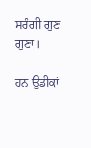ਸਰੰਗੀ ਗੁਣ ਗੁਣਾ।

ਹਨ ਉਡੀਕਾਂ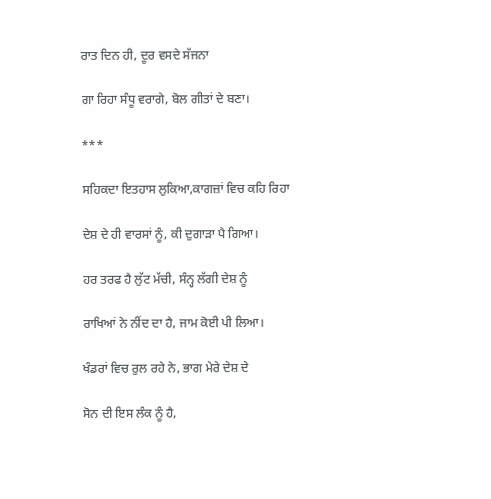ਰਾਤ ਦਿਨ ਹੀ, ਦੂਰ ਵਸਦੇ ਸੱਜਨਾ

ਗਾ ਰਿਹਾ ਸੰਧੂ ਵਰਾਗੇ, ਬੋਲ ਗੀਤਾਂ ਦੇ ਬਣਾ।

***

ਸਹਿਕਦਾ ਇਤਹਾਸ ਲੁਕਿਆ,ਕਾਗਜ਼ਾਂ ਵਿਚ ਕਹਿ ਰਿਹਾ

ਦੇਸ਼ ਦੇ ਹੀ ਵਾਰਸਾਂ ਨੂੰ, ਕੀ ਦੁਗਾੜਾ ਪੈ ਗਿਆ।

ਹਰ ਤਰਫ ਹੈ ਲੁੱਟ ਮੱਚੀ, ਸੰਨ੍ਹ ਲੱਗੀ ਦੇਸ਼ ਨੂੰ

ਰਾਖਿਆਂ ਨੇ ਨੀਂਦ ਦਾ ਹੈ, ਜਾਮ ਕੋਈ ਪੀ ਲਿਆ।

ਖੰਡਰਾਂ ਵਿਚ ਰੁਲ ਰਹੇ ਨੇ, ਭਾਗ ਮੇਰੇ ਦੇਸ਼ ਦੇ

ਸੋਨ ਦੀ ਇਸ ਲੰਕ ਨੂੰ ਹੈ,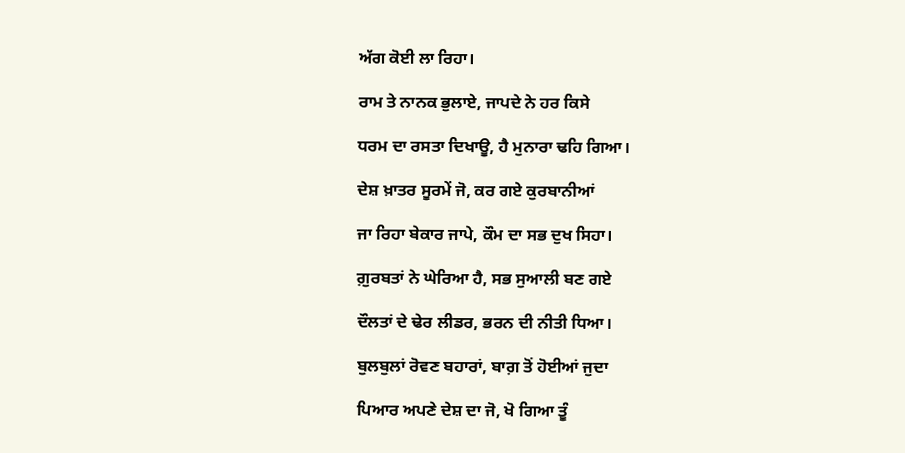ਅੱਗ ਕੋਈ ਲਾ ਰਿਹਾ।

ਰਾਮ ਤੇ ਨਾਨਕ ਭੁਲਾਏ, ਜਾਪਦੇ ਨੇ ਹਰ ਕਿਸੇ

ਧਰਮ ਦਾ ਰਸਤਾ ਦਿਖਾਊ, ਹੈ ਮੁਨਾਰਾ ਢਹਿ ਗਿਆ।

ਦੇਸ਼ ਖ਼ਾਤਰ ਸੂਰਮੇਂ ਜੋ, ਕਰ ਗਏ ਕੁਰਬਾਨੀਆਂ

ਜਾ ਰਿਹਾ ਬੇਕਾਰ ਜਾਪੇ, ਕੌਮ ਦਾ ਸਭ ਦੁਖ ਸਿਹਾ।

ਗ਼ੁਰਬਤਾਂ ਨੇ ਘੇਰਿਆ ਹੈ, ਸਭ ਸੁਆਲੀ ਬਣ ਗਏ

ਦੌਲਤਾਂ ਦੇ ਢੇਰ ਲੀਡਰ, ਭਰਨ ਦੀ ਨੀਤੀ ਧਿਆ।

ਬੁਲਬੁਲਾਂ ਰੋਵਣ ਬਹਾਰਾਂ, ਬਾਗ਼ ਤੋਂ ਹੋਈਆਂ ਜੁਦਾ

ਪਿਆਰ ਅਪਣੇ ਦੇਸ਼ ਦਾ ਜੋ, ਖੋ ਗਿਆ ਤੂੰ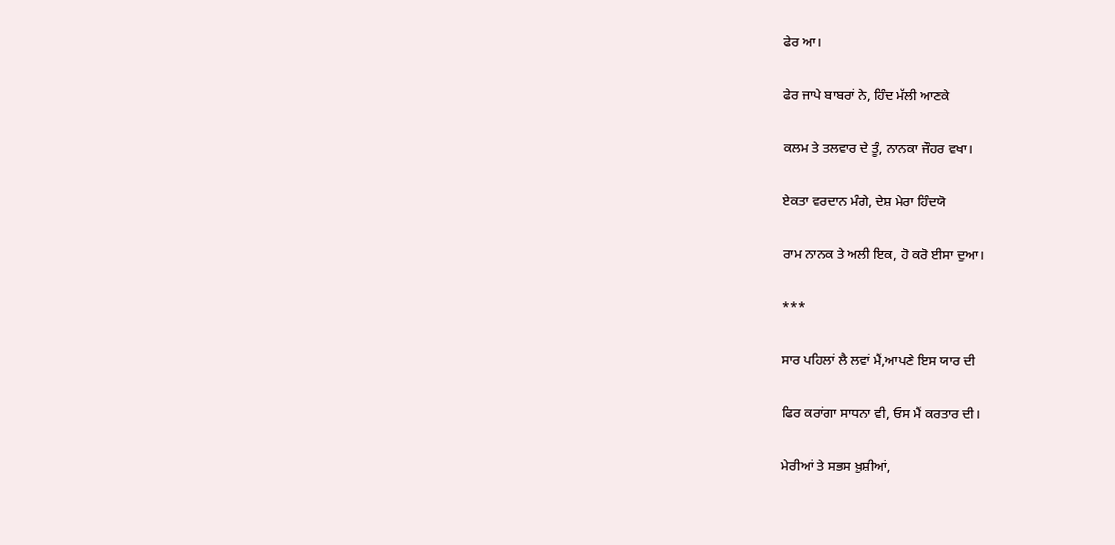ਫੇਰ ਆ।

ਫੇਰ ਜਾਪੇ ਬਾਬਰਾਂ ਨੇ, ਹਿੰਦ ਮੱਲੀ ਆਣਕੇ

ਕਲਮ ਤੇ ਤਲਵਾਰ ਦੇ ਤੂੰ, ਨਾਨਕਾ ਜੌਹਰ ਵਖਾ।

ਏਕਤਾ ਵਰਦਾਨ ਮੰਗੇ, ਦੇਸ਼ ਮੇਰਾ ਹਿੰਦਯੋ

ਰਾਮ ਨਾਨਕ ਤੇ ਅਲੀ ਇਕ, ਹੋ ਕਰੋ ਈਸਾ ਦੁਆ।

***

ਸਾਰ ਪਹਿਲਾਂ ਲੈ ਲਵਾਂ ਮੈਂ,ਆਪਣੇ ਇਸ ਯਾਰ ਦੀ

ਫਿਰ ਕਰਾਂਗਾ ਸਾਧਨਾ ਵੀ, ਓਸ ਮੈਂ ਕਰਤਾਰ ਦੀ।

ਮੇਰੀਆਂ ਤੇ ਸਭਸ ਖ਼ੁਸ਼ੀਆਂ,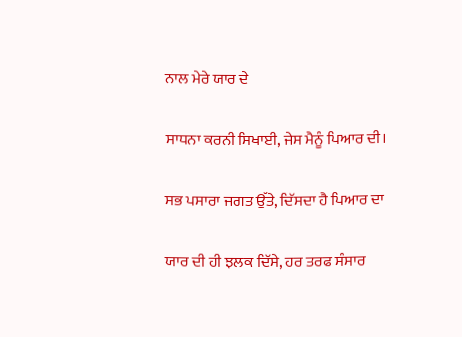ਨਾਲ ਮੇਰੇ ਯਾਰ ਦੇ

ਸਾਧਨਾ ਕਰਨੀ ਸਿਖਾਈ, ਜੇਸ ਮੈਨੂੰ ਪਿਆਰ ਦੀ।

ਸਭ ਪਸਾਰਾ ਜਗਤ ਉੱਤੇ, ਦਿੱਸਦਾ ਹੈ ਪਿਆਰ ਦਾ

ਯਾਰ ਦੀ ਹੀ ਝਲਕ ਦਿੱਸੇ, ਹਰ ਤਰਫ ਸੰਸਾਰ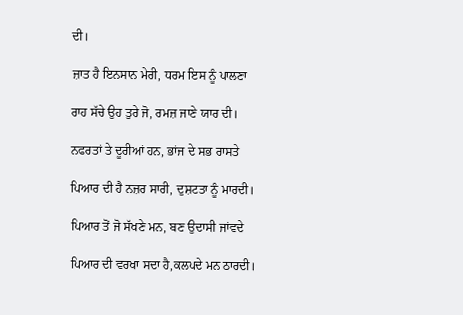ਦੀ।

ਜ਼ਾਤ ਹੈ ਇਨਸਾਨ ਮੇਰੀ, ਧਰਮ ਇਸ ਨੂੰ ਪਾਲਣਾ

ਰਾਹ ਸੱਚੇ ਉਹ ਤੁਰੇ ਜੋ, ਰਮਜ਼ ਜਾਣੇ ਯਾਰ ਦੀ।

ਨਫਰਤਾਂ ਤੇ ਦੂਰੀਆਂ ਹਨ, ਭਾਂਜ ਦੇ ਸਭ ਰਾਸਤੇ

ਪਿਆਰ ਦੀ ਹੈ ਨਜ਼ਰ ਸਾਰੀ, ਦੁਸ਼ਟਤਾ ਨੂੰ ਮਾਰਦੀ।

ਪਿਆਰ ਤੋਂ ਜੋ ਸੱਖਣੇ ਮਨ, ਬਣ ਉਦਾਸੀ ਜਾਂਵਦੇ

ਪਿਆਰ ਦੀ ਵਰਖਾ ਸਦਾ ਹੈ,ਕਲਪਦੇ ਮਨ ਠਾਰਦੀ।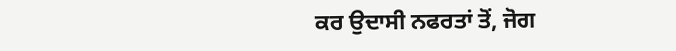ਕਰ ਉਦਾਸੀ ਨਫਰਤਾਂ ਤੋਂ, ਜੋਗ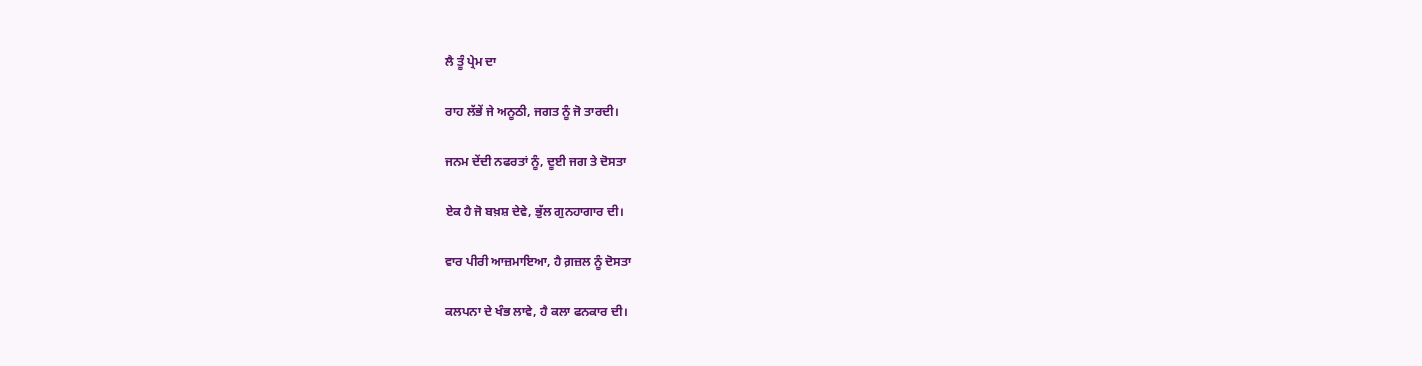ਲੈ ਤੂੰ ਪ੍ਰੇਮ ਦਾ

ਰਾਹ ਲੱਭੇਂ ਜੇ ਅਨੂਠੀ, ਜਗਤ ਨੂੰ ਜੋ ਤਾਰਦੀ।

ਜਨਮ ਦੇਂਦੀ ਨਫਰਤਾਂ ਨੂੰ, ਦੂਈ ਜਗ ਤੇ ਦੋਸਤਾ

ਏਕ ਹੈ ਜੋ ਬਖ਼ਸ਼ ਦੇਵੇ, ਭੁੱਲ ਗੁਨਹਾਗਾਰ ਦੀ।

ਵਾਰ ਪੀਰੀ ਆਜ਼ਮਾਇਆ, ਹੈ ਗ਼ਜ਼ਲ ਨੂੰ ਦੋਸਤਾ

ਕਲਪਨਾ ਦੇ ਖੰਭ ਲਾਵੇ, ਹੈ ਕਲਾ ਫਨਕਾਰ ਦੀ।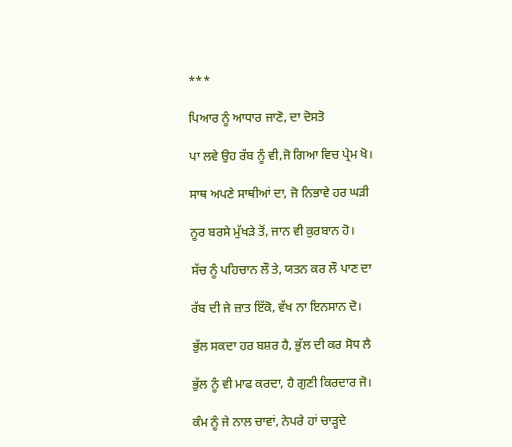***

ਪਿਆਰ ਨੂੰ ਆਧਾਰ ਜਾਣੋ, ਦਾ ਦੋਸਤੋ

ਪਾ ਲਵੇ ਉਹ ਰੱਬ ਨੂੰ ਵੀ,ਜੋ ਗਿਆ ਵਿਚ ਪ੍ਰੇਮ ਖੋ।

ਸਾਥ ਅਪਣੇ ਸਾਥੀਆਂ ਦਾ, ਜੋ ਨਿਭਾਵੇ ਹਰ ਘੜੀ

ਨੂਰ ਬਰਸੇ ਮੁੱਖੜੇ ਤੋਂ, ਜਾਨ ਵੀ ਕੁਰਬਾਨ ਹੋ।

ਸੱਚ ਨੂੰ ਪਹਿਚਾਨ ਲੌ ਤੇ, ਯਤਨ ਕਰ ਲੌ ਪਾਣ ਦਾ

ਰੱਬ ਦੀ ਜੇ ਜ਼ਾਤ ਇੱਕੋ, ਵੱਖ ਨਾ ਇਨਸਾਨ ਦੋ।

ਭੁੱਲ ਸਕਦਾ ਹਰ ਬਸ਼ਰ ਹੈ, ਭੁੱਲ ਦੀ ਕਰ ਸੋਧ ਲੈ

ਭੁੱਲ ਨੂੰ ਵੀ ਮਾਫ ਕਰਦਾ, ਹੈ ਗੁਣੀ ਕਿਰਦਾਰ ਜੋ।

ਕੰਮ ਨੂੰ ਜੇ ਨਾਲ ਚਾਵਾਂ, ਨੇਪਰੇ ਹਾਂ ਚਾੜ੍ਹਦੇ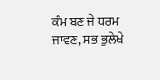ਕੰਮ ਬਣ ਜੇ ਧਰਮ ਜਾਵਣ, ਸਭ ਭੁਲੇਖੇ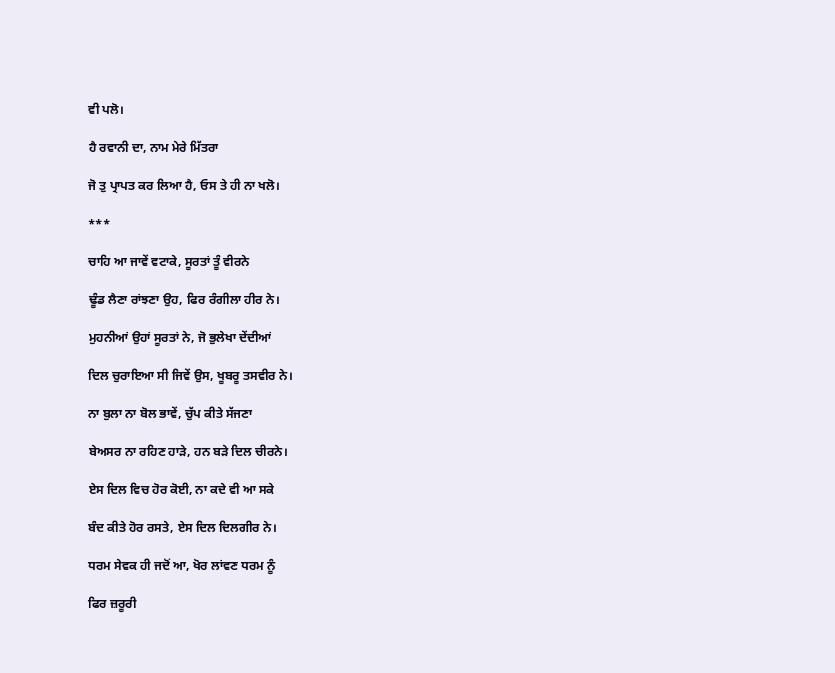ਵੀ ਪਲੋ।

ਹੈ ਰਵਾਨੀ ਦਾ, ਨਾਮ ਮੇਰੇ ਮਿੱਤਰਾ

ਜੋ ਤੁ ਪ੍ਰਾਪਤ ਕਰ ਲਿਆ ਹੈ, ਓਸ ਤੇ ਹੀ ਨਾ ਖਲੋ।

***

ਚਾਹਿ ਆ ਜਾਵੇਂ ਵਟਾਕੇ, ਸੂਰਤਾਂ ਤੂੰ ਵੀਰਨੇ

ਢੂੰਡ ਲੈਣਾ ਰਾਂਝਣਾ ਉਹ, ਫਿਰ ਰੰਗੀਲਾ ਹੀਰ ਨੇ।

ਮੁਹਨੀਆਂ ਉਹਾਂ ਸੂਰਤਾਂ ਨੇ, ਜੋ ਭੁਲੇਖਾ ਦੇਂਦੀਆਂ

ਦਿਲ ਚੁਰਾਇਆ ਸੀ ਜਿਵੇਂ ਉਸ, ਖੂਬਰੂ ਤਸਵੀਰ ਨੇ।

ਨਾ ਬੁਲਾ ਨਾ ਬੋਲ ਭਾਵੇਂ, ਚੁੱਪ ਕੀਤੇ ਸੱਜਣਾ

ਬੇਅਸਰ ਨਾ ਰਹਿਣ ਹਾੜੇ, ਹਨ ਬੜੇ ਦਿਲ ਚੀਰਨੇ।

ਏਸ ਦਿਲ ਵਿਚ ਹੋਰ ਕੋਈ, ਨਾ ਕਦੇ ਵੀ ਆ ਸਕੇ

ਬੰਦ ਕੀਤੇ ਹੋਰ ਰਸਤੇ, ਏਸ ਦਿਲ ਦਿਲਗੀਰ ਨੇ।

ਧਰਮ ਸੇਵਕ ਹੀ ਜਦੋਂ ਆ, ਖੋਰ ਲਾਂਵਣ ਧਰਮ ਨੂੰ

ਫਿਰ ਜ਼ਰੂਰੀ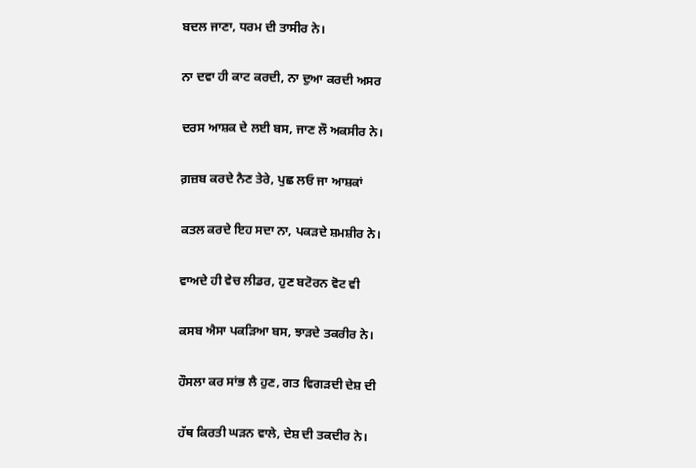ਬਦਲ ਜਾਣਾ, ਧਰਮ ਦੀ ਤਾਸੀਰ ਨੇ।

ਨਾ ਦਵਾ ਹੀ ਕਾਟ ਕਰਦੀ, ਨਾ ਦੁਆ ਕਰਦੀ ਅਸਰ

ਦਰਸ ਆਸ਼ਕ ਦੇ ਲਈ ਬਸ, ਜਾਣ ਲੌ ਅਕਸੀਰ ਨੇ।

ਗ਼ਜ਼ਬ ਕਰਦੇ ਨੈਣ ਤੇਰੇ, ਪੁਛ ਲਓ ਜਾ ਆਸ਼ਕਾਂ

ਕਤਲ ਕਰਦੇ ਇਹ ਸਦਾ ਨਾ, ਪਕੜਦੇ ਸ਼ਮਸ਼ੀਰ ਨੇ।

ਵਾਅਦੇ ਹੀ ਵੇਚ ਲੀਡਰ, ਹੁਣ ਬਟੋਰਨ ਵੋਟ ਵੀ

ਕਸਬ ਐਸਾ ਪਕੜਿਆ ਬਸ, ਝਾੜਦੇ ਤਕਰੀਰ ਨੇ।

ਹੌਸਲਾ ਕਰ ਸਾਂਭ ਲੈ ਹੁਣ, ਗਤ ਵਿਗੜਦੀ ਦੇਸ਼ ਦੀ

ਹੱਥ ਕਿਰਤੀ ਘੜਨ ਵਾਲੇ, ਦੇਸ਼ ਦੀ ਤਕਦੀਰ ਨੇ।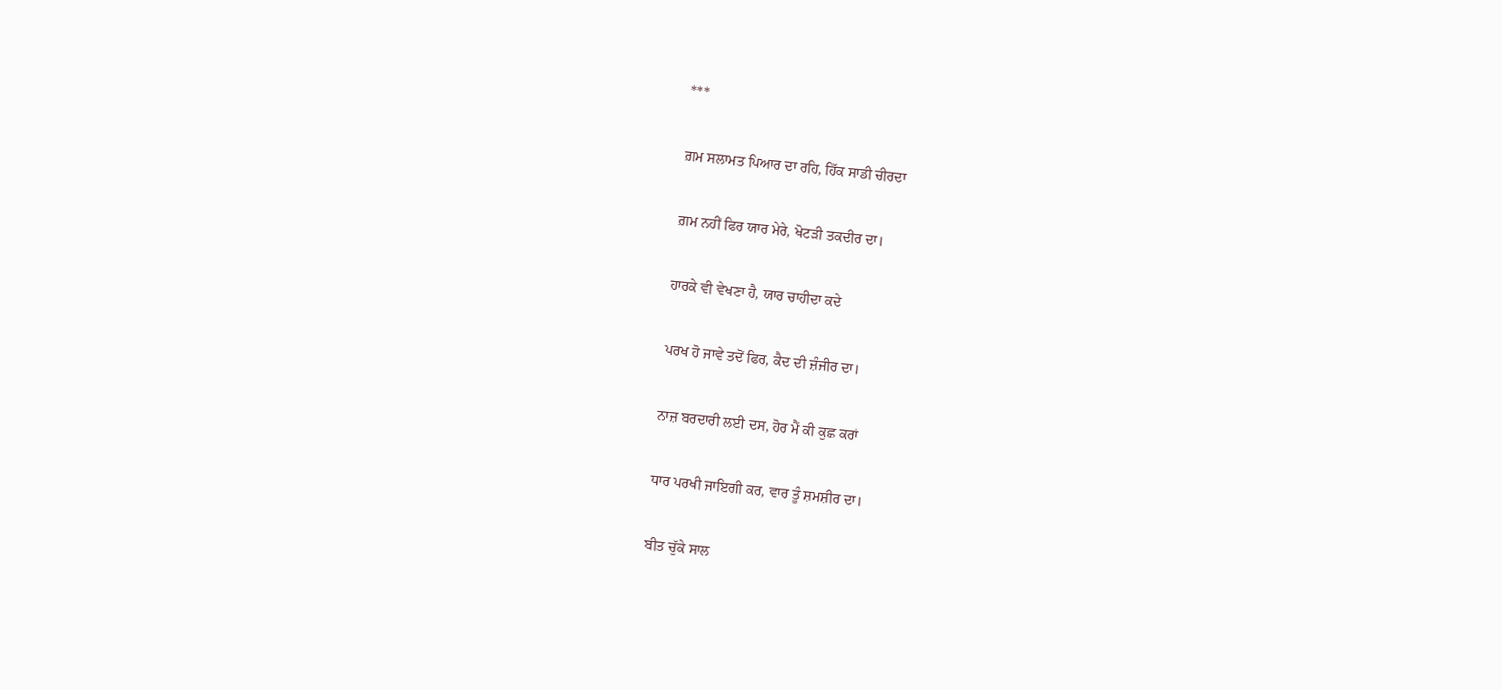***

ਗ਼ਮ ਸਲਾਮਤ ਪਿਆਰ ਦਾ ਰਹਿ, ਹਿੱਕ ਸਾਡੀ ਚੀਰਦਾ

ਗ਼ਮ ਨਹੀਂ ਫਿਰ ਯਾਰ ਮੇਰੇ, ਖੋਟੜੀ ਤਕਦੀਰ ਦਾ।

ਹਾਰਕੇ ਵੀ ਵੇਖਣਾ ਹੈ, ਯਾਰ ਚਾਹੀਦਾ ਕਦੇ

ਪਰਖ ਹੋ ਜਾਵੇ ਤਦੋਂ ਫਿਰ, ਕੈਦ ਦੀ ਜ਼ੰਜੀਰ ਦਾ।

ਨਾਜ਼ ਬਰਦਾਰੀ ਲਈ ਦਸ, ਹੋਰ ਮੈਂ ਕੀ ਕੁਛ ਕਰਾਂ

ਧਾਰ ਪਰਖੀ ਜਾਇਗੀ ਕਰ, ਵਾਰ ਤੂੰ ਸ਼ਮਸ਼ੀਰ ਦਾ।

ਬੀਤ ਚੁੱਕੇ ਸਾਲ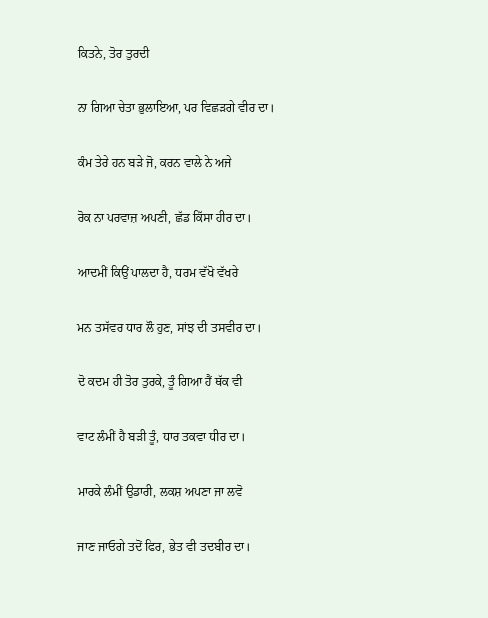ਕਿਤਨੇ, ਤੋਰ ਤੁਰਦੀ

ਨਾ ਗਿਆ ਚੇਤਾ ਭੁਲਾਇਆ, ਪਰ ਵਿਛੜਗੇ ਵੀਰ ਦਾ।

ਕੰਮ ਤੇਰੇ ਹਨ ਬੜੇ ਜੋ, ਕਰਨ ਵਾਲੇ ਨੇ ਅਜੇ

ਰੋਕ ਨਾ ਪਰਵਾਜ਼ ਅਪਣੀ, ਛੱਡ ਕਿੱਸਾ ਹੀਰ ਦਾ।

ਆਦਮੀਂ ਕਿਉਂ ਪਾਲਦਾ ਹੈ, ਧਰਮ ਵੱਖੋ ਵੱਖਰੇ

ਮਨ ਤਸੱਵਰ ਧਾਰ ਲੌ ਹੁਣ, ਸਾਂਝ ਦੀ ਤਸਵੀਰ ਦਾ।

ਦੋ ਕਦਮ ਹੀ ਤੋਰ ਤੁਰਕੇ, ਤੂੰ ਗਿਆ ਹੈਂ ਥੱਕ ਵੀ

ਵਾਟ ਲੰਮੀਂ ਹੈ ਬੜੀ ਤੂੰ, ਧਾਰ ਤਕਵਾ ਧੀਰ ਦਾ।

ਮਾਰਕੇ ਲੰਮੀਂ ਉਡਾਰੀ, ਲਕਸ਼ ਅਪਣਾ ਜਾ ਲਵੋ

ਜਾਣ ਜਾਓਗੇ ਤਦੋਂ ਫਿਰ, ਭੇਤ ਵੀ ਤਦਬੀਰ ਦਾ।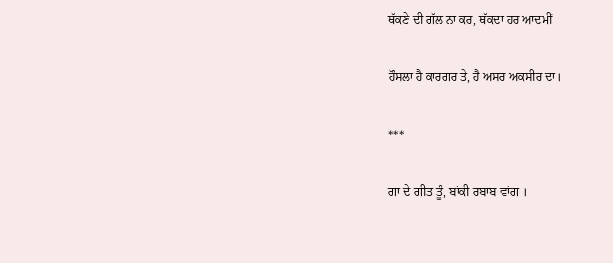ਥੱਕਣੇ ਦੀ ਗੱਲ ਨਾ ਕਰ, ਥੱਕਦਾ ਹਰ ਆਦਮੀਂ

ਹੌਸਲਾ ਹੈ ਕਾਰਗਰ ਤੇ, ਹੈ ਅਸਰ ਅਕਸੀਰ ਦਾ।

***

ਗਾ ਦੇ ਗੀਤ ਤੂੰ, ਬਾਂਕੀ ਰਬਾਬ ਵਾਂਗ ।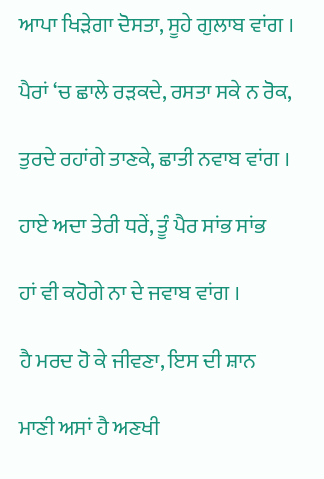ਆਪਾ ਖਿੜੇਗਾ ਦੋਸਤਾ, ਸੂਹੇ ਗੁਲਾਬ ਵਾਂਗ ।

ਪੈਰਾਂ ‘ਚ ਛਾਲੇ ਰੜਕਦੇ, ਰਸਤਾ ਸਕੇ ਨ ਰੋਕ,

ਤੁਰਦੇ ਰਹਾਂਗੇ ਤਾਣਕੇ, ਛਾਤੀ ਨਵਾਬ ਵਾਂਗ ।

ਹਾਏ ਅਦਾ ਤੇਰੀ ਧਰੇਂ, ਤੂੰ ਪੈਰ ਸਾਂਭ ਸਾਂਭ

ਹਾਂ ਵੀ ਕਹੋਗੇ ਨਾ ਦੇ ਜਵਾਬ ਵਾਂਗ ।

ਹੈ ਮਰਦ ਹੋ ਕੇ ਜੀਵਣਾ, ਇਸ ਦੀ ਸ਼ਾਨ

ਮਾਣੀ ਅਸਾਂ ਹੈ ਅਣਖੀ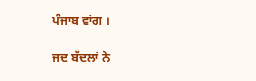ਪੰਜਾਬ ਵਾਂਗ ।

ਜਦ ਬੱਦਲਾਂ ਨੇ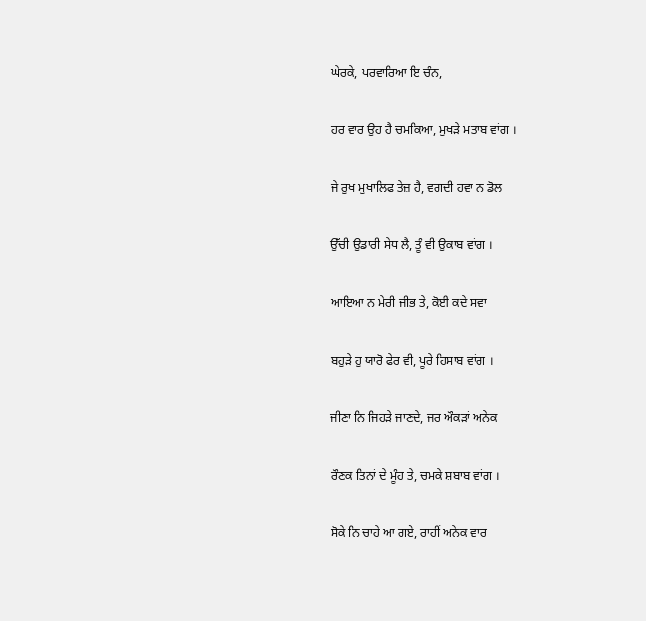ਘੇਰਕੇ, ਪਰਵਾਰਿਆ ਇ ਚੰਨ,

ਹਰ ਵਾਰ ਉਹ ਹੈ ਚਮਕਿਆ, ਮੁਖੜੇ ਮਤਾਬ ਵਾਂਗ ।

ਜੇ ਰੁਖ ਮੁਖਾਲਿਫ ਤੇਜ਼ ਹੈ, ਵਗਦੀ ਹਵਾ ਨ ਡੋਲ

ਉੱਚੀ ਉਡਾਰੀ ਸੇਧ ਲੈ, ਤੂੰ ਵੀ ਉਕਾਬ ਵਾਂਗ ।

ਆਇਆ ਨ ਮੇਰੀ ਜੀਭ ਤੇ, ਕੋਈ ਕਦੇ ਸਵਾ

ਬਹੁੜੇ ਹੁ ਯਾਰੋ ਫੇਰ ਵੀ, ਪੂਰੇ ਹਿਸਾਬ ਵਾਂਗ ।

ਜੀਣਾ ਨਿ ਜਿਹੜੇ ਜਾਣਦੇ, ਜਰ ਔਕੜਾਂ ਅਨੇਕ

ਰੌਣਕ ਤਿਨਾਂ ਦੇ ਮੂੰਹ ਤੇ, ਚਮਕੇ ਸ਼ਬਾਬ ਵਾਂਗ ।

ਸੋਕੇ ਨਿ ਚਾਹੇ ਆ ਗਏ, ਰਾਹੀਂ ਅਨੇਕ ਵਾਰ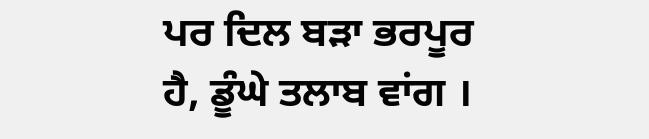ਪਰ ਦਿਲ ਬੜਾ ਭਰਪੂਰ ਹੈ, ਡੂੰਘੇ ਤਲਾਬ ਵਾਂਗ ।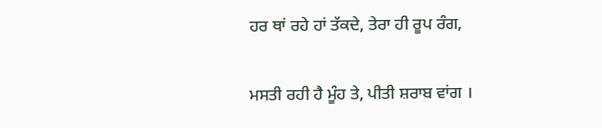ਹਰ ਥਾਂ ਰਹੇ ਹਾਂ ਤੱਕਦੇ, ਤੇਰਾ ਹੀ ਰੂਪ ਰੰਗ,

ਮਸਤੀ ਰਹੀ ਹੈ ਮੂੰਹ ਤੇ, ਪੀਤੀ ਸ਼ਰਾਬ ਵਾਂਗ ।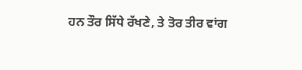ਹਨ ਤੌਰ ਸਿੱਧੇ ਰੱਖਣੇ, ਤੇ ਤੋਰ ਤੀਰ ਵਾਂਗ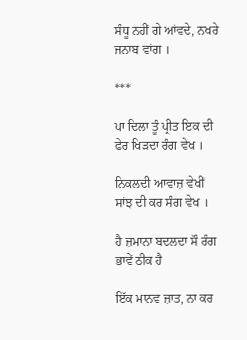ਸੰਧੂ ਨਹੀਂ ਗੇ ਆਂਵਦੇ, ਨਖਰੇ ਜਨਾਬ ਵਾਂਗ ।

***

ਪਾ ਦਿਲਾ ਤੂੰ ਪ੍ਰੀਤ ਇਕ ਦੀ ਫੇਰ ਖਿੜਦਾ ਰੰਗ ਵੇਖ ।

ਨਿਕਲਦੀ ਆਵਾਜ਼ ਵੇਖੀਂ ਸਾਂਝ ਦੀ ਕਰ ਸੰਗ ਵੇਖ ।

ਹੈ ਜ਼ਮਾਨਾ ਬਦਲਦਾ ਸੌ ਰੰਗ ਭਾਵੇਂ ਠੀਕ ਹੈ

ਇੱਕ ਮਾਨਵ ਜ਼ਾਤ, ਨਾ ਕਰ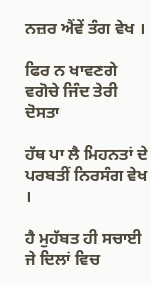ਨਜ਼ਰ ਐਂਵੇਂ ਤੰਗ ਵੇਖ ।

ਫਿਰ ਨ ਖਾਵਣਗੇ ਵਗੋਚੇ ਜਿੰਦ ਤੇਰੀ ਦੋਸਤਾ

ਹੱਥ ਪਾ ਲੈ ਮਿਹਨਤਾਂ ਦੇ ਪਰਬਤੀਂ ਨਿਰਸੰਗ ਵੇਖ ।

ਹੈ ਮੁਹੱਬਤ ਹੀ ਸਚਾਈ ਜੇ ਦਿਲਾਂ ਵਿਚ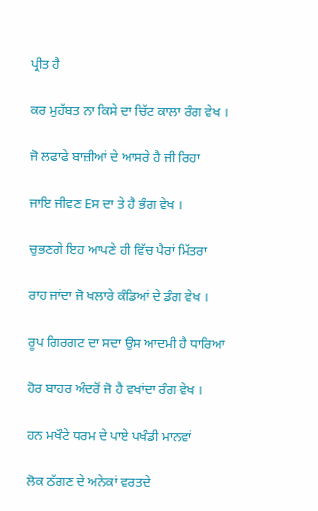ਪ੍ਰੀਤ ਹੈ

ਕਰ ਮੁਹੱਬਤ ਨਾ ਕਿਸੇ ਦਾ ਚਿੱਟ ਕਾਲਾ ਰੰਗ ਵੇਖ ।

ਜੋ ਲਫਾਫੇ ਬਾਜ਼ੀਆਂ ਦੇ ਆਸਰੇ ਹੈ ਜੀ ਰਿਹਾ

ਜਾਇ ਜੀਵਣ Eਸ ਦਾ ਤੇ ਹੈ ਭੰਗ ਵੇਖ ।

ਚੁਭਣਗੇ ਇਹ ਆਪਣੇ ਹੀ ਵਿੱਚ ਪੈਰਾਂ ਮਿੱਤਰਾ

ਰਾਹ ਜਾਂਦਾ ਜੋ ਖਲਾਰੇ ਕੰਡਿਆਂ ਦੇ ਡੰਗ ਵੇਖ ।

ਰੂਪ ਗਿਰਗਟ ਦਾ ਸਦਾ ਉਸ ਆਦਮੀ ਹੈ ਧਾਰਿਆ

ਹੋਰ ਬਾਹਰ ਅੰਦਰੋਂ ਜੋ ਹੈ ਵਖਾਂਦਾ ਰੰਗ ਵੇਖ ।

ਹਨ ਮਖੌਟੇ ਧਰਮ ਦੇ ਪਾਏ ਪਖੰਡੀ ਮਾਨਵਾਂ

ਲੋਕ ਠੱਗਣ ਦੇ ਅਨੇਕਾਂ ਵਰਤਦੇ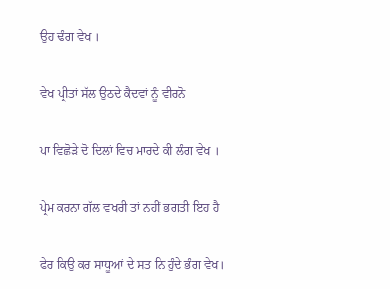ਉਹ ਢੰਗ ਵੇਖ ।

ਵੇਖ ਪ੍ਰੀਤਾਂ ਸੱਲ ਉਠਦੇ ਕੈਦਵਾਂ ਨੂੰ ਵੀਰਨੋ

ਪਾ ਵਿਛੋੜੇ ਦੋ ਦਿਲਾਂ ਵਿਚ ਮਾਰਦੇ ਕੀ ਲੰਗ ਵੇਖ ।

ਪ੍ਰੇਮ ਕਰਨਾ ਗੱਲ ਵਖਰੀ ਤਾਂ ਨਹੀਂ ਭਗਤੀ ਇਹ ਹੈ

ਫੇਰ ਕਿਉ ਕਰ ਸਾਧੂਆਂ ਦੇ ਸਤ ਨਿ ਹੁੰਦੇ ਭੰਗ ਵੇਖ।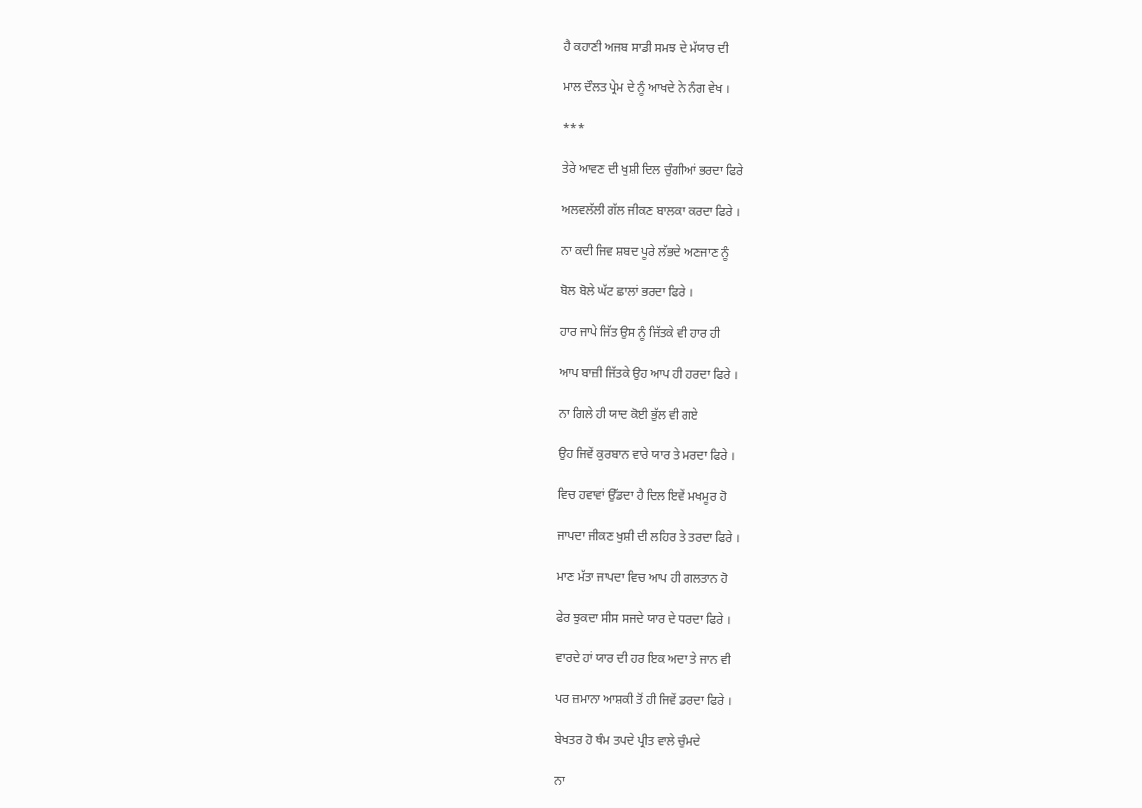ਹੈ ਕਹਾਣੀ ਅਜਬ ਸਾਡੀ ਸਮਝ ਦੇ ਮੱਯਾਰ ਦੀ

ਮਾਲ ਦੌਲਤ ਪ੍ਰੇਮ ਦੇ ਨੂੰ ਆਖਦੇ ਨੇ ਨੰਗ ਵੇਖ ।

***

ਤੇਰੇ ਆਵਣ ਦੀ ਖੁਸ਼ੀ ਦਿਲ ਚੁੰਗੀਆਂ ਭਰਦਾ ਫਿਰੇ

ਅਲਵਲੱਲੀ ਗੱਲ ਜੀਕਣ ਬਾਲਕਾ ਕਰਦਾ ਫਿਰੇ ।

ਨਾ ਕਦੀ ਜਿਵ ਸ਼ਬਦ ਪੂਰੇ ਲੱਭਦੇ ਅਣਜਾਣ ਨੂੰ

ਬੋਲ ਬੋਲੇ ਘੱਟ ਛਾਲਾਂ ਭਰਦਾ ਫਿਰੇ ।

ਹਾਰ ਜਾਪੇ ਜਿੱਤ ਉਸ ਨੂੰ ਜਿੱਤਕੇ ਵੀ ਹਾਰ ਹੀ

ਆਪ ਬਾਜ਼ੀ ਜਿੱਤਕੇ ਉਹ ਆਪ ਹੀ ਹਰਦਾ ਫਿਰੇ ।

ਨਾ ਗਿਲੇ ਹੀ ਯਾਦ ਕੋਈ ਭੁੱਲ ਵੀ ਗਏ

ਉਹ ਜਿਵੇਂ ਕੁਰਬਾਨ ਵਾਰੇ ਯਾਰ ਤੇ ਮਰਦਾ ਫਿਰੇ ।

ਵਿਚ ਹਵਾਵਾਂ ਉੱਡਦਾ ਹੈ ਦਿਲ ਇਵੇਂ ਮਖਮੂਰ ਹੋ

ਜਾਪਦਾ ਜੀਕਣ ਖੁਸ਼ੀ ਦੀ ਲਹਿਰ ਤੇ ਤਰਦਾ ਫਿਰੇ ।

ਮਾਣ ਮੱਤਾ ਜਾਪਦਾ ਵਿਚ ਆਪ ਹੀ ਗਲਤਾਨ ਹੋ

ਫੇਰ ਝੁਕਦਾ ਸੀਸ ਸਜਦੇ ਯਾਰ ਦੇ ਧਰਦਾ ਫਿਰੇ ।

ਵਾਰਦੇ ਹਾਂ ਯਾਰ ਦੀ ਹਰ ਇਕ ਅਦਾ ਤੇ ਜਾਨ ਵੀ

ਪਰ ਜ਼ਮਾਨਾ ਆਸ਼ਕੀ ਤੋਂ ਹੀ ਜਿਵੇਂ ਡਰਦਾ ਫਿਰੇ ।

ਬੇਖਤਰ ਹੋ ਥੰਮ ਤਪਦੇ ਪ੍ਰੀਤ ਵਾਲੇ ਚੁੰਮਦੇ

ਨਾ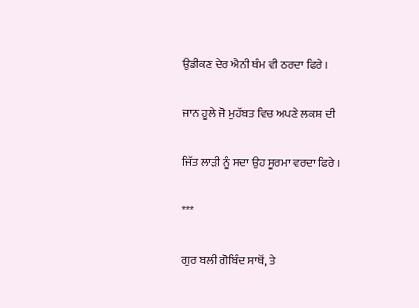ਉਡੀਕਣ ਦੇਰ ਐਨੀ ਥੰਮ ਵੀ ਠਰਦਾ ਫਿਰੇ ।

ਜਾਨ ਹੂਲੇ ਜੋ ਮੁਹੱਬਤ ਵਿਚ ਅਪਣੇ ਲਕਸ਼ ਦੀ

ਜਿੱਤ ਲਾੜੀ ਨੂੰ ਸਦਾ ਉਹ ਸੂਰਮਾ ਵਰਦਾ ਫਿਰੇ ।

***

ਗੁਰ ਬਲੀ ਗੋਬਿੰਦ ਸਾਥੋਂ, ਤੇ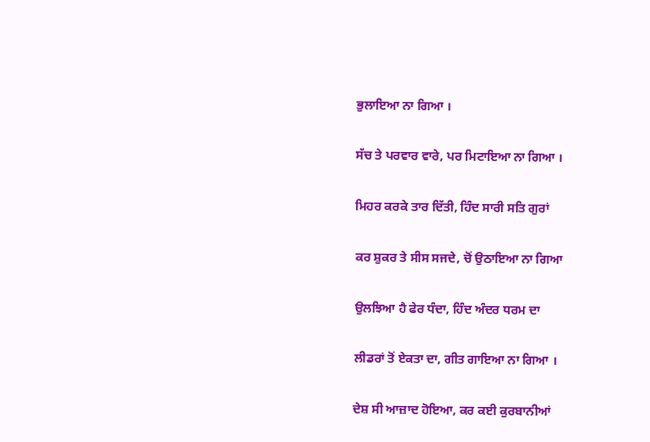ਭੁਲਾਇਆ ਨਾ ਗਿਆ ।

ਸੱਚ ਤੇ ਪਰਵਾਰ ਵਾਰੇ, ਪਰ ਮਿਟਾਇਆ ਨਾ ਗਿਆ ।

ਮਿਹਰ ਕਰਕੇ ਤਾਰ ਦਿੱਤੀ, ਹਿੰਦ ਸਾਰੀ ਸਤਿ ਗੁਰਾਂ

ਕਰ ਸ਼ੁਕਰ ਤੇ ਸੀਸ ਸਜਦੇ, ਚੋਂ ਉਠਾਇਆ ਨਾ ਗਿਆ

ਉਲਝਿਆ ਹੈ ਫੇਰ ਧੰਦਾ, ਹਿੰਦ ਅੰਦਰ ਧਰਮ ਦਾ

ਲੀਡਰਾਂ ਤੋਂ ਏਕਤਾ ਦਾ, ਗੀਤ ਗਾਇਆ ਨਾ ਗਿਆ ।

ਦੇਸ਼ ਸੀ ਆਜ਼ਾਦ ਹੋਇਆ, ਕਰ ਕਈ ਕੁਰਬਾਨੀਆਂ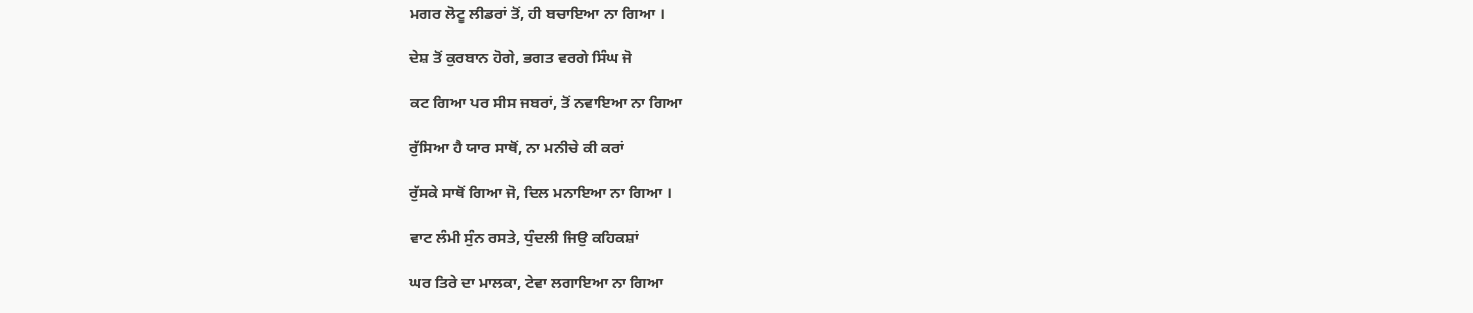ਮਗਰ ਲੋਟੂ ਲੀਡਰਾਂ ਤੋਂ, ਹੀ ਬਚਾਇਆ ਨਾ ਗਿਆ ।

ਦੇਸ਼ ਤੋਂ ਕੁਰਬਾਨ ਹੋਗੇ, ਭਗਤ ਵਰਗੇ ਸਿੰਘ ਜੋ

ਕਟ ਗਿਆ ਪਰ ਸੀਸ ਜਬਰਾਂ, ਤੋਂ ਨਵਾਇਆ ਨਾ ਗਿਆ

ਰੁੱਸਿਆ ਹੈ ਯਾਰ ਸਾਥੋਂ, ਨਾ ਮਨੀਚੇ ਕੀ ਕਰਾਂ

ਰੁੱਸਕੇ ਸਾਥੋਂ ਗਿਆ ਜੋ, ਦਿਲ ਮਨਾਇਆ ਨਾ ਗਿਆ ।

ਵਾਟ ਲੰਮੀ ਸੁੰਨ ਰਸਤੇ, ਧੁੰਦਲੀ ਜਿਉ ਕਹਿਕਸ਼ਾਂ

ਘਰ ਤਿਰੇ ਦਾ ਮਾਲਕਾ, ਟੇਵਾ ਲਗਾਇਆ ਨਾ ਗਿਆ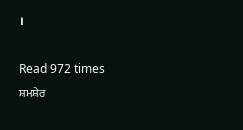।

Read 972 times
ਸ਼ਮਸ਼ੇਰ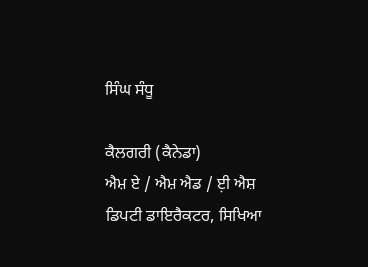ਸਿੰਘ ਸੰਧੂ

ਕੈਲਗਰੀ (ਕੈਨੇਡਾ)
ਐਮ਼ ਏ / ਐਮ਼ ਐਡ / ਈ਼ ਐਸ਼
ਡਿਪਟੀ ਡਾਇਰੈਕਟਰ, ਸਿਖਿਆ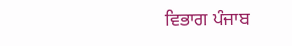ਵਿਭਾਗ ਪੰਜਾਬ